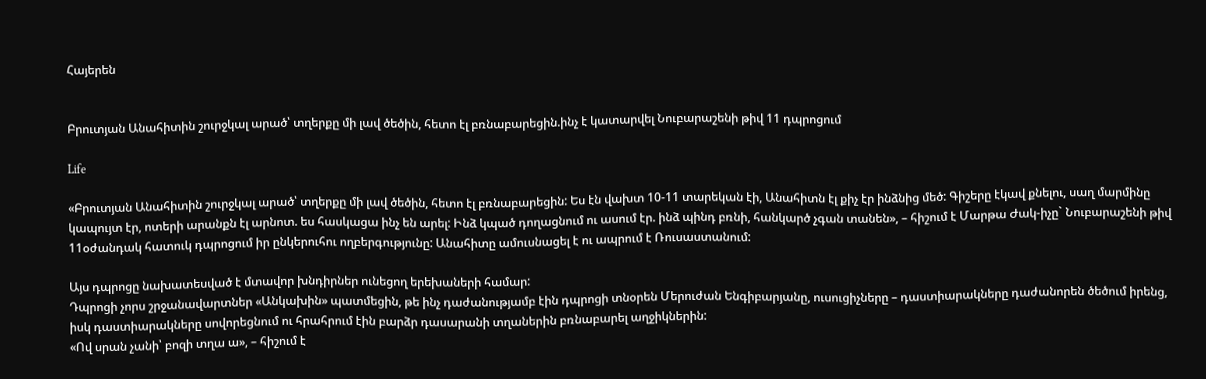Հայերեն


Բրուտյան Անահիտին շուրջկալ արած՝ տղերքը մի լավ ծեծին, հետո էլ բռնաբարեցին.ինչ է կատարվել Նուբարաշենի թիվ 11 դպրոցում

Life

«Բրուտյան Անահիտին շուրջկալ արած՝ տղերքը մի լավ ծեծին, հետո էլ բռնաբարեցին: Ես էն վախտ 10-11 տարեկան էի, Անահիտն էլ քիչ էր ինձնից մեծ: Գիշերը էկավ քնելու, սաղ մարմինը կապույտ էր, ոտերի արանքն էլ արնոտ. ես հասկացա ինչ են արել: Ինձ կպած դողացնում ու ասում էր. ինձ պինդ բռնի, հանկարծ չգան տանեն», – հիշում է Մարթա Ժակ-իչը` Նուբարաշենի թիվ 11օժանդակ հատուկ դպրոցում իր ընկերուհու ողբերգությունը: Անահիտը ամուսնացել է ու ապրում է Ռուսաստանում:

Այս դպրոցը նախատեսված է մտավոր խնդիրներ ունեցող երեխաների համար:
Դպրոցի չորս շրջանավարտներ «Անկախին» պատմեցին, թե ինչ դաժանությամբ էին դպրոցի տնօրեն Մերուժան Ենգիբարյանը, ուսուցիչները – դաստիարակները դաժանորեն ծեծում իրենց, իսկ դաստիարակները սովորեցնում ու հրահրում էին բարձր դասարանի տղաներին բռնաբարել աղջիկներին:
«Ով սրան չանի՝ բոզի տղա ա», – հիշում է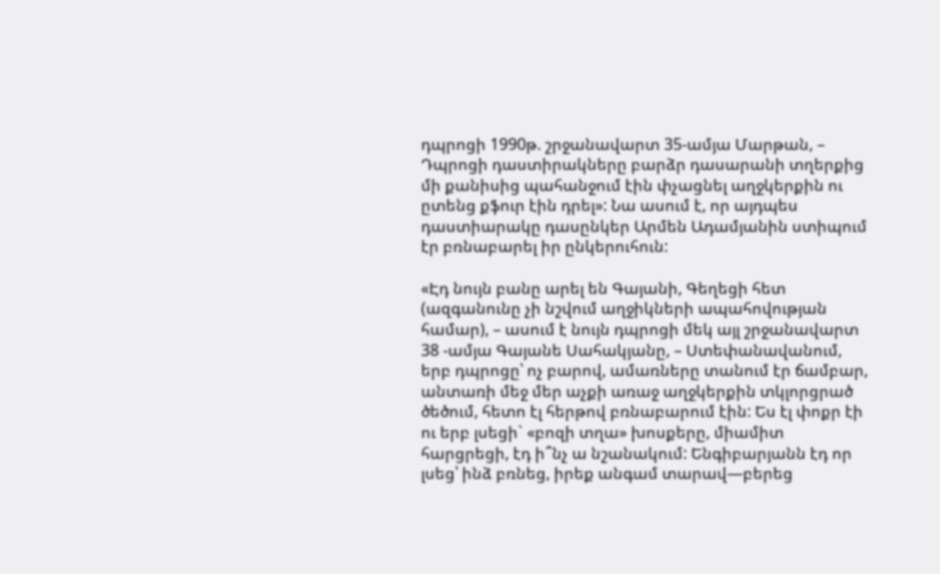դպրոցի 1990թ. շրջանավարտ 35-ամյա Մարթան, – Դպրոցի դաստիրակները բարձր դասարանի տղերքից մի քանիսից պահանջում էին փչացնել աղջկերքին ու ըտենց քֆուր էին դրել»: Նա ասում է, որ այդպես դաստիարակը դասընկեր Արմեն Ադամյանին ստիպում էր բռնաբարել իր ընկերուհուն:

«Էդ նույն բանը արել են Գայանի, Գեղեցի հետ (ազգանունը չի նշվում աղջիկների ապահովության համար), – ասում է նույն դպրոցի մեկ այլ շրջանավարտ 38 -ամյա Գայանե Սահակյանը, – Ստեփանավանում, երբ դպրոցը՝ ոչ բարով, ամառները տանում էր ճամբար, անտառի մեջ մեր աչքի առաջ աղջկերքին տկլորցրած ծեծում, հետո էլ հերթով բռնաբարում էին: Ես էլ փոքր էի ու երբ լսեցի` «բոզի տղա» խոսքերը, միամիտ հարցրեցի, էդ ի՞նչ ա նշանակում: Ենգիբարյանն էդ որ լսեց՝ ինձ բռնեց, իրեք անգամ տարավ—բերեց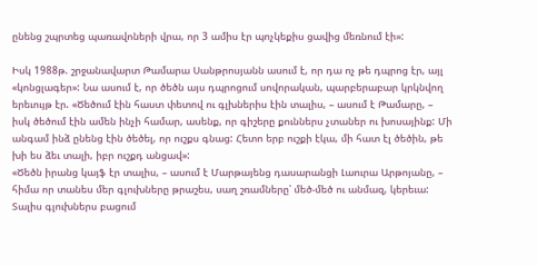ընենց շպրտեց պառավոների վրա, որ 3 ամիս էր պոչկեքիս ցավից մեռնում էի»:

Իսկ 1988թ. շրջանավարտ Թամարա Սանթրոսյանն ասում է, որ դա ոչ թե դպրոց էր, այլ «կոնցլագեր»: Նա ասում է, որ ծեծն այս դպրոցում սովորական, պարբերաբար կրկնվող երեւույթ էր. «Ծեծում էին հաստ փետով ու գլխներիս էին տալիս, – ասում է Թամարը, – իսկ ծեծում էին ամեն ինչի համար, ասենք, որ գիշերը քուններս չտաներ ու խոսայինք: Մի անգամ ինձ ընենց էին ծեծել, որ ուշքս գնաց: Հետո երբ ուշքի էկա, մի հատ էլ ծեծին, թե խի ես ձեւ տալի, իբր ուշքդ անցավ»:
«Ծեծն իրանց կայֆ էր տալիս, – ասում է Մարթայենց դասարանցի Լաուրա Արթոյանը, – հիմա որ տանես մեր գլուխները թրաշես, սաղ շռամները՝ մեծ-մեծ ու անմազ, կերեւա: Տալիս գլուխներս բացում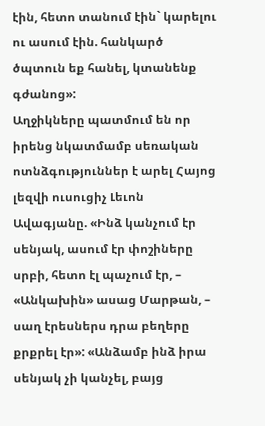էին, հետո տանում էին` կարելու ու ասում էին. հանկարծ ծպտուն եք հանել, կտանենք գժանոց»:
Աղջիկները պատմում են որ իրենց նկատմամբ սեռական ոտնձգություններ է արել Հայոց լեզվի ուսուցիչ Լեւոն Ավագյանը. «Ինձ կանչում էր սենյակ, ասում էր փոշիները սրբի, հետո էլ պաչում էր, – «Անկախին» ասաց Մարթան, – սաղ էրեսներս դրա բեղերը քրքրել էր»: «Անձամբ ինձ իրա սենյակ չի կանչել, բայց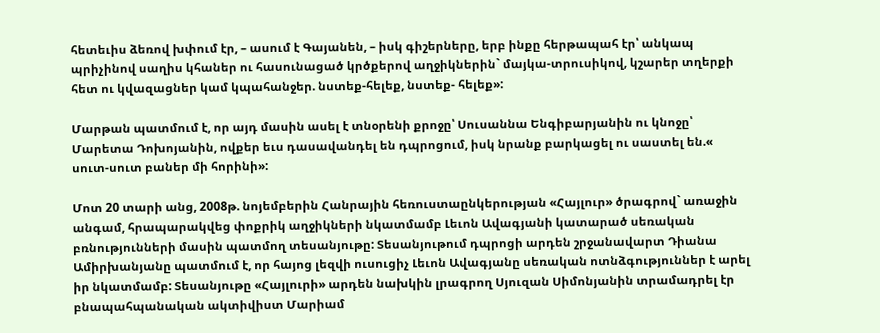հետեւիս ձեռով խփում էր, – ասում է Գայանեն, – իսկ գիշերները, երբ ինքը հերթապահ էր՝ անկապ պրիչինով սաղիս կհաներ ու հասունացած կրծքերով աղջիկներին` մայկա-տրուսիկով, կշարեր տղերքի հետ ու կվազացներ կամ կպահանջեր. նստեք-հելեք, նստեք- հելեք»:

Մարթան պատմում է, որ այդ մասին ասել է տնօրենի քրոջը՝ Սուսաննա Ենգիբարյանին ու կնոջը՝ Մարետա Դոխոյանին, ովքեր եւս դասավանդել են դպրոցում, իսկ նրանք բարկացել ու սաստել են.« սուտ-սուտ բաներ մի հորինի»:

Մոտ 20 տարի անց, 2008թ. նոյեմբերին Հանրային հեռուստաընկերության «Հայլուր» ծրագրով` առաջին անգամ, հրապարակվեց փոքրիկ աղջիկների նկատմամբ Լեւոն Ավագյանի կատարած սեռական բռնությունների մասին պատմող տեսանյութը: Տեսանյութում դպրոցի արդեն շրջանավարտ Դիանա Ամիրխանյանը պատմում է, որ հայոց լեզվի ուսուցիչ Լեւոն Ավագյանը սեռական ոտնձգություններ է արել իր նկատմամբ: Տեսանյութը «Հայլուրի» արդեն նախկին լրագրող Սյուզան Սիմոնյանին տրամադրել էր բնապահպանական ակտիվիստ Մարիամ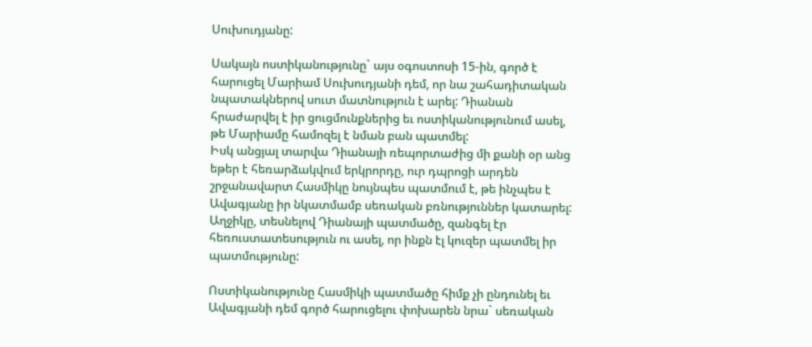Սուխուդյանը:

Սակայն ոստիկանությունը` այս օգոստոսի 15-ին, գործ է հարուցել Մարիամ Սուխուդյանի դեմ, որ նա շահադիտական նպատակներով սուտ մատնություն է արել: Դիանան հրաժարվել է իր ցուցմունքներից եւ ոստիկանությունում ասել, թե Մարիամը համոզել է նման բան պատմել:
Իսկ անցյալ տարվա Դիանայի ռեպորտաժից մի քանի օր անց եթեր է հեռարձակվում երկրորդը, ուր դպրոցի արդեն շրջանավարտ Հասմիկը նույնպես պատմում է, թե ինչպես է Ավագյանը իր նկատմամբ սեռական բռնություններ կատարել: Աղջիկը, տեսնելով Դիանայի պատմածը, զանգել էր հեռուստատեսություն ու ասել, որ ինքն էլ կուզեր պատմել իր պատմությունը:

Ոստիկանությունը Հասմիկի պատմածը հիմք չի ընդունել եւ Ավագյանի դեմ գործ հարուցելու փոխարեն նրա` սեռական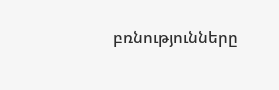բռնությունները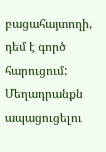բացահայտողի, դեմ է գործ հարուցում: Մեղադրանքն ապացուցելու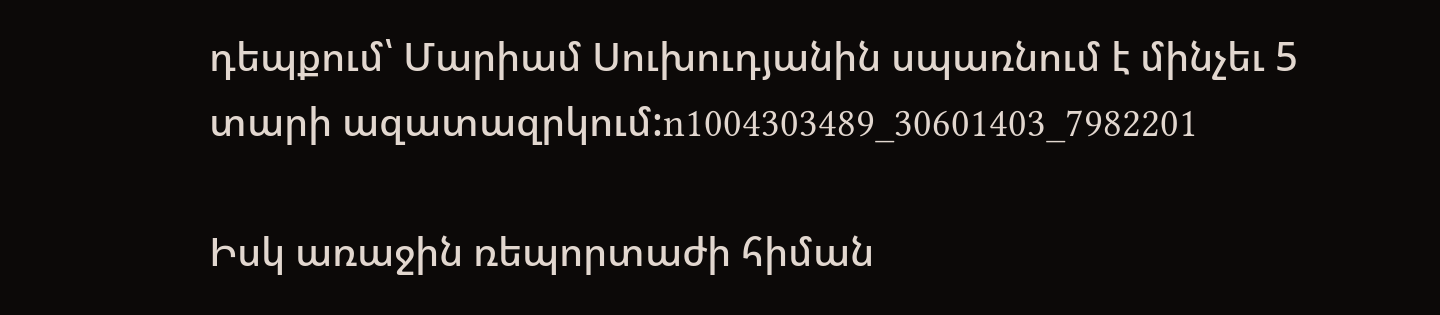դեպքում՝ Մարիամ Սուխուդյանին սպառնում է մինչեւ 5 տարի ազատազրկում:n1004303489_30601403_7982201

Իսկ առաջին ռեպորտաժի հիման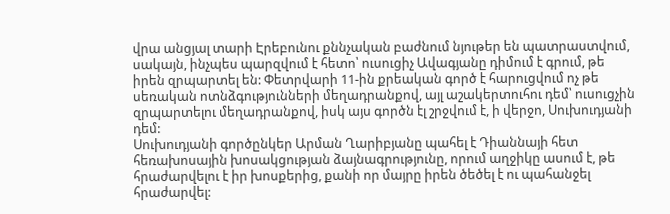վրա անցյալ տարի Էրեբունու քննչական բաժնում նյութեր են պատրաստվում, սակայն, ինչպես պարզվում է հետո՝ ուսուցիչ Ավագյանը դիմում է գրում, թե իրեն զրպարտել են: Փետրվարի 11-ին քրեական գործ է հարուցվում ոչ թե սեռական ոտնձգությունների մեղադրանքով, այլ աշակերտուհու դեմ՝ ուսուցչին զրպարտելու մեղադրանքով, իսկ այս գործն էլ շրջվում է, ի վերջո, Սուխուդյանի դեմ:
Սուխուդյանի գործընկեր Արման Ղարիբյանը պահել է Դիաննայի հետ հեռախոսային խոսակցության ձայնագրությունը, որում աղջիկը ասում է, թե հրաժարվելու է իր խոսքերից, քանի որ մայրը իրեն ծեծել է ու պահանջել հրաժարվել: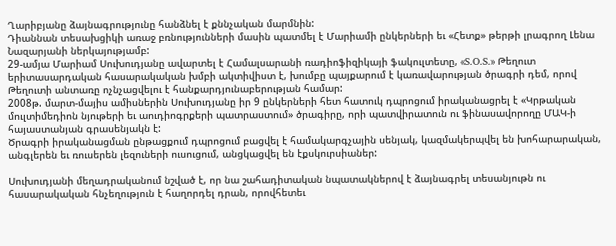Ղարիբյանը ձայնագրությունը հանձնել է քննչական մարմնին:
Դիաննան տեսախցիկի առաջ բռնությունների մասին պատմել է Մարիամի ընկերների եւ «Հետք» թերթի լրագրող Լենա Նազարյանի ներկայությամբ:
29-ամյա Մարիամ Սուխուդյանը ավարտել է Համալսարանի ռադիոֆիզիկայի ֆակուլտետը, «S.O.S.» Թեղուտ երիտասարդական հասարակական խմբի ակտիվիստ է, խումբը պայքարում է կառավարության ծրագրի դեմ, որով Թեղուտի անտառը ոչնչացվելու է հանքարդյունաբերության համար:
2008թ. մարտ-մայիս ամիսներին Սուխուդյանը իր 9 ընկերների հետ հատուկ դպրոցում իրականացրել է «Կրթական մուլտիմեդիոն նյութերի եւ աուդիոգրքերի պատրաստում» ծրագիրը, որի պատվիրատուն ու ֆինասավորողը ՄԱԿ-ի հայաստանյան գրասենյակն է:
Ծրագրի իրականացման ընթացքում դպրոցում բացվել է համակարգչային սենյակ, կազմակերպվել են խոհարարական, անգլերեն եւ ռուսերեն լեզուների ուսուցում, անցկացվել են էքսկուրսիաներ:

Սուխուդյանի մեղադրականում նշված է, որ նա շահադիտական նպատակներով է ձայնագրել տեսանյութն ու հասարակական հնչեղություն է հաղորդել դրան, որովհետեւ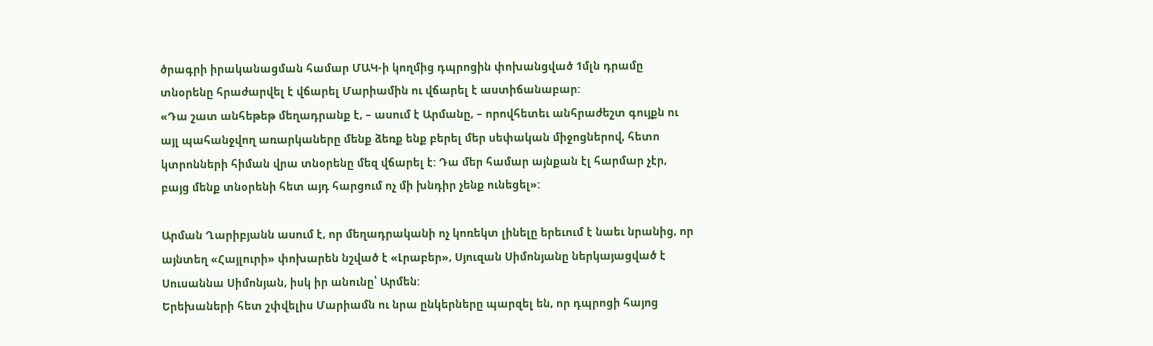ծրագրի իրականացման համար ՄԱԿ-ի կողմից դպրոցին փոխանցված 1մլն դրամը տնօրենը հրաժարվել է վճարել Մարիամին ու վճարել է աստիճանաբար:
«Դա շատ անհեթեթ մեղադրանք է, – ասում է Արմանը, – որովհետեւ անհրաժեշտ գույքն ու այլ պահանջվող առարկաները մենք ձեռք ենք բերել մեր սեփական միջոցներով, հետո կտրոնների հիման վրա տնօրենը մեզ վճարել է: Դա մեր համար այնքան էլ հարմար չէր, բայց մենք տնօրենի հետ այդ հարցում ոչ մի խնդիր չենք ունեցել»:

Արման Ղարիբյանն ասում է, որ մեղադրականի ոչ կոռեկտ լինելը երեւում է նաեւ նրանից, որ այնտեղ «Հայլուրի» փոխարեն նշված է «Լրաբեր», Սյուզան Սիմոնյանը ներկայացված է Սուսաննա Սիմոնյան, իսկ իր անունը՝ Արմեն:
Երեխաների հետ շփվելիս Մարիամն ու նրա ընկերները պարզել են, որ դպրոցի հայոց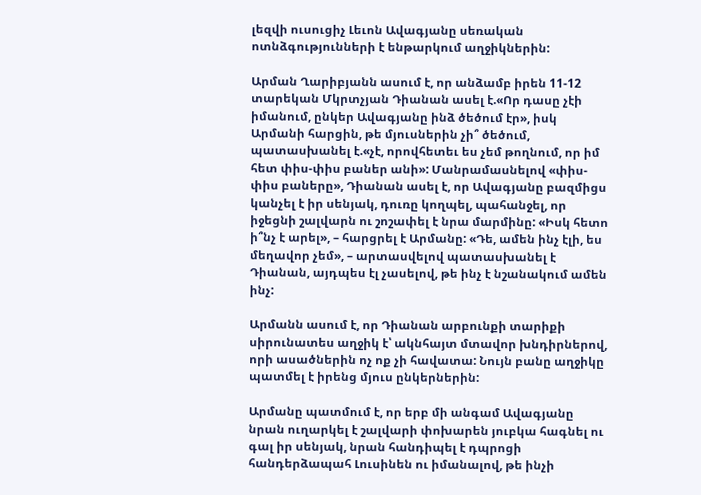լեզվի ուսուցիչ Լեւոն Ավագյանը սեռական ոտնձգությունների է ենթարկում աղջիկներին:

Արման Ղարիբյանն ասում է, որ անձամբ իրեն 11-12 տարեկան Մկրտչյան Դիանան ասել է.«Որ դասը չէի իմանում, ընկեր Ավագյանը ինձ ծեծում էր», իսկ Արմանի հարցին, թե մյուսներին չի՞ ծեծում, պատասխանել է.«չէ, որովհետեւ ես չեմ թողնում, որ իմ հետ փիս-փիս բաներ անի»: Մանրամասնելով «փիս-փիս բաները», Դիանան ասել է, որ Ավագյանը բազմիցս կանչել է իր սենյակ, դուռը կողպել, պահանջել, որ իջեցնի շալվարն ու շոշափել է նրա մարմինը: «Իսկ հետո ի՞նչ է արել», – հարցրել է Արմանը: «Դե, ամեն ինչ էլի, ես մեղավոր չեմ», – արտասվելով պատասխանել է Դիանան, այդպես էլ չասելով, թե ինչ է նշանակում ամեն ինչ:

Արմանն ասում է, որ Դիանան արբունքի տարիքի սիրունատես աղջիկ է՝ ակնհայտ մտավոր խնդիրներով, որի ասածներին ոչ ոք չի հավատա: Նույն բանը աղջիկը պատմել է իրենց մյուս ընկերներին:

Արմանը պատմում է, որ երբ մի անգամ Ավագյանը նրան ուղարկել է շալվարի փոխարեն յուբկա հագնել ու գալ իր սենյակ, նրան հանդիպել է դպրոցի հանդերձապահ Լուսինեն ու իմանալով, թե ինչի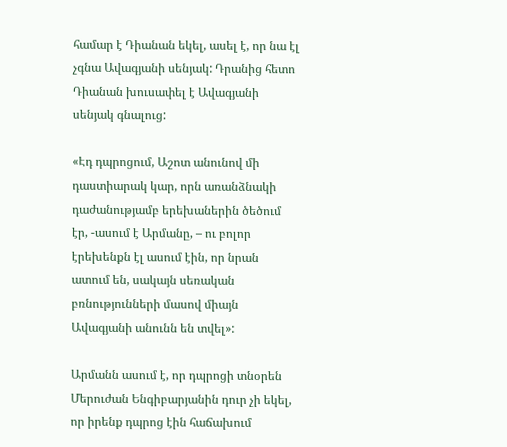համար է Դիանան եկել, ասել է, որ նա էլ չգնա Ավագյանի սենյակ: Դրանից հետո Դիանան խուսափել է Ավագյանի սենյակ գնալուց:

«Էդ դպրոցում, Աշոտ անունով մի դաստիարակ կար, որն առանձնակի դաժանությամբ երեխաներին ծեծում էր, -ասում է Արմանը, – ու բոլոր էրեխենքն էլ ասում էին, որ նրան ատում են, սակայն սեռական բռնությունների մասով միայն Ավագյանի անունն են տվել»:

Արմանն ասում է, որ դպրոցի տնօրեն Մերուժան Ենգիբարյանին դուր չի եկել, որ իրենք դպրոց էին հաճախում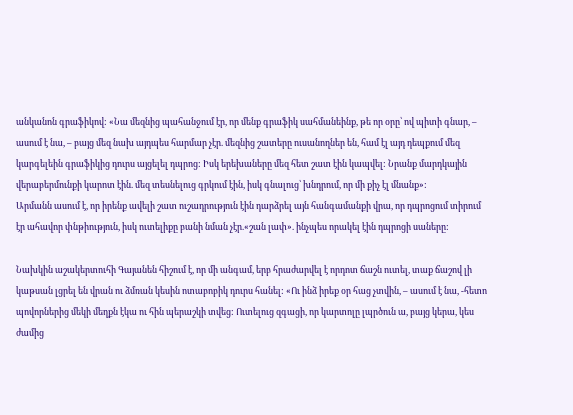անկանոն գրաֆիկով: «Նա մեզնից պահանջում էր, որ մենք գրաֆիկ սահմանեինք, թե որ օրը՝ ով պիտի գնար, – ասում է նա, – բայց մեզ նախ այդպես հարմար չէր. մեզնից շատերը ուսանողներ են, համ էլ այդ դեպքում մեզ կարգելեին գրաֆիկից դուրս այցելել դպրոց: Իսկ երեխաները մեզ հետ շատ էին կապվել: Նրանք մարդկային վերաբերմունքի կարոտ էին. մեզ տեսնելուց գրկում էին, իսկ գնալուց՝ խնդրում, որ մի քիչ էլ մնանք»:
Արմանն ասում է, որ իրենք ավելի շատ ուշադրություն էին դարձրել այն հանգամանքի վրա, որ դպրոցում տիրում էր ահավոր փնթիություն, իսկ ուտելիքը բանի նման չէր.«շան լափ». ինչպես որակել էին դպրոցի սաները:

Նախկին աշակերտուհի Գայանեն հիշում է, որ մի անգամ, երբ հրաժարվել է որդոտ ճաշն ուտել, տաք ճաշով լի կաթսան լցրել են վրան ու ձմռան կեսին ոտաբոբիկ դուրս հանել: «Ու ինձ իրեք օր հաց չտվին, – ասում է նա, -հետո պովորներից մեկի մեղքն էկա ու հին պերաշկի տվեց: Ուտելուց զգացի, որ կարտոլը լպրծուն ա, բայց կերա, կես ժամից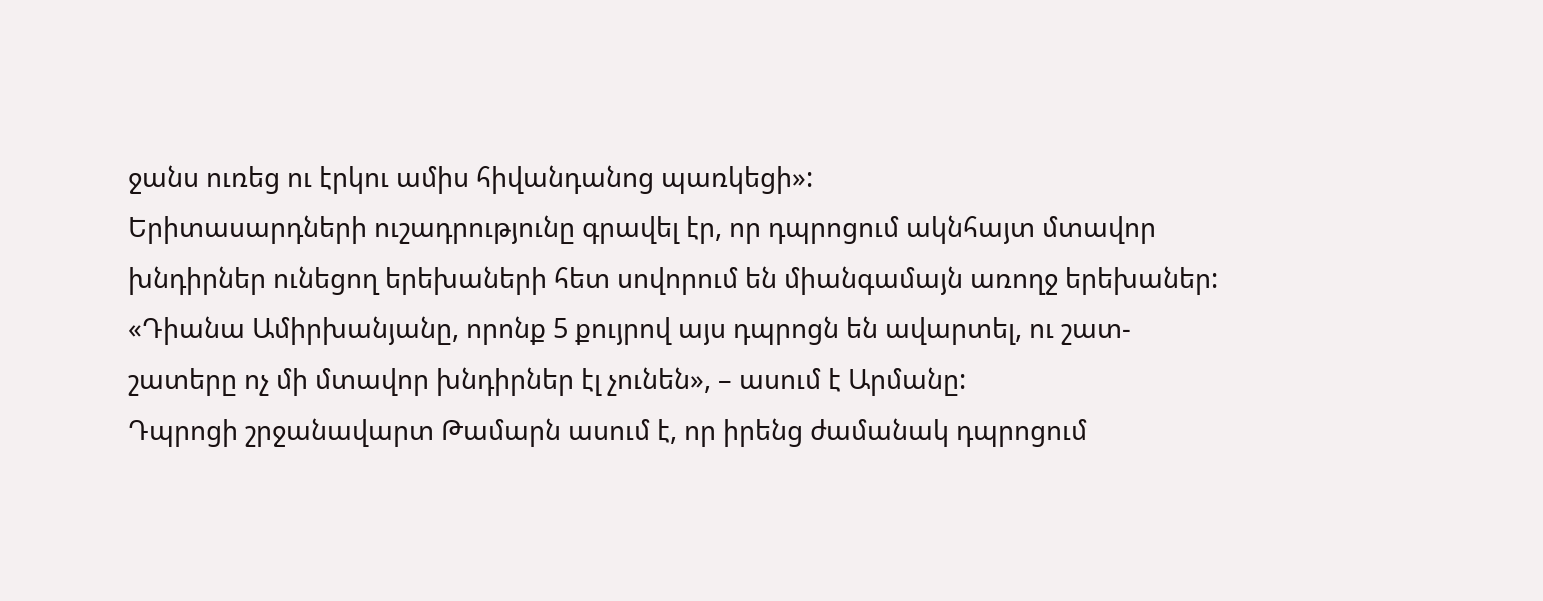ջանս ուռեց ու էրկու ամիս հիվանդանոց պառկեցի»:
Երիտասարդների ուշադրությունը գրավել էր, որ դպրոցում ակնհայտ մտավոր խնդիրներ ունեցող երեխաների հետ սովորում են միանգամայն առողջ երեխաներ: «Դիանա Ամիրխանյանը, որոնք 5 քույրով այս դպրոցն են ավարտել, ու շատ- շատերը ոչ մի մտավոր խնդիրներ էլ չունեն», – ասում է Արմանը:
Դպրոցի շրջանավարտ Թամարն ասում է, որ իրենց ժամանակ դպրոցում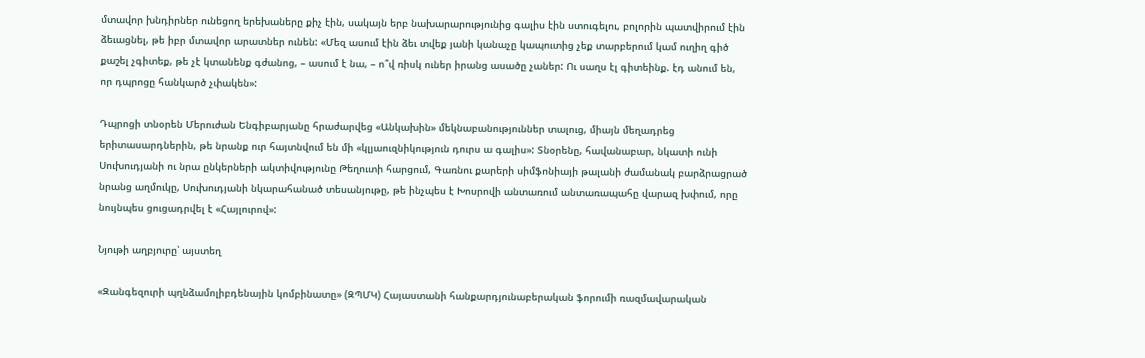մտավոր խնդիրներ ունեցող երեխաները քիչ էին, սակայն երբ նախարարությունից գալիս էին ստուգելու, բոլորին պատվիրում էին ձեւացնել, թե իբր մտավոր արատներ ունեն: «Մեզ ասում էին ձեւ տվեք յանի կանաչը կապուտից չեք տարբերում կամ ուղիղ գիծ քաշել չգիտեք, թե չէ կտանենք գժանոց, – ասում է նա, – ո՞վ ռիսկ ուներ իրանց ասածը չաներ: Ու սաղս էլ գիտեինք. էդ անում են, որ դպրոցը հանկարծ չփակեն»:

Դպրոցի տնօրեն Մերուժան Ենգիբարյանը հրաժարվեց «Անկախին» մեկնաբանություններ տալուց, միայն մեղադրեց երիտասարդներին, թե նրանք ուր հայտնվում են մի «կլյաուզնիկություն դուրս ա գալիս»: Տնօրենը, հավանաբար, նկատի ունի Սուխուդյանի ու նրա ընկերների ակտիվությունը Թեղուտի հարցում, Գառնու քարերի սիմֆոնիայի թալանի ժամանակ բարձրացրած նրանց աղմուկը, Սուխուդյանի նկարահանած տեսանյութը, թե ինչպես է Խոսրովի անտառում անտառապահը վարազ խփում, որը նույնպես ցուցադրվել է «Հայլուրով»:

Նյութի աղբյուրը՝ այստեղ

«Զանգեզուրի պղնձամոլիբդենային կոմբինատը» (ԶՊՄԿ) Հայաստանի հանքարդյունաբերական ֆորումի ռազմավարական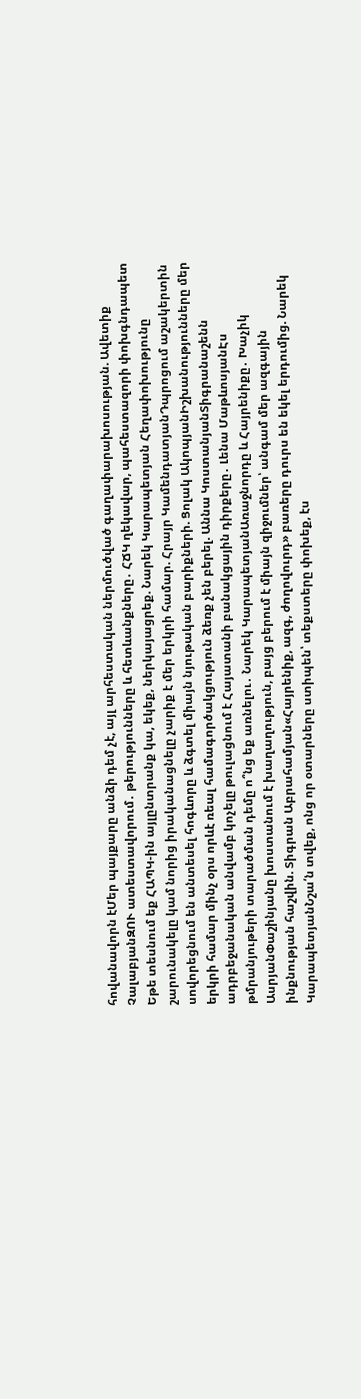հովանավորն էՄեր պայքարը անձի դեմ չէ, այլ արհեստական ներմուծված գաղափարախոսության. Ավետիք ՉալաբյանԶՈՒ ատեստավորում․ թերությունները և հետևանքները․ ՀՃԿ ղեկավար, պահեստազորի փոխգնդապետ Եթե տեսնում եք ՀԱՊԿ-ին այլընտրանք կա, եկեք, ներկայացրեք. Նարեկ Կարապետյան Հեղափոխությունը շարունակելը կամ նորից իրականացնելը չարիք է մեր երկրի համար. Հրայր ԿամենդատյանԴպրոցում աշակերտին սովորեցնում են անտեսել հոգևորը և ձգտել միայն նյութական բարիքների. Ցոլակ ԱկոպյանԻշխանությունները մեր երկրի համար մինչ օրս որևէ ռեալ համագործակցություն ձեռք չեն բերել. Աննա ԿոստանյանՏիգրանաշենն ադրբեջանական անվամբ կոչելը թուլացնում է Հայատանի բանակցային դիրքերը․ Լենա ՄաթևոսյանԷս թմրանյութերի տարածման դեմը ո՞նց եք առնելու․ Նարեկ ԿարապետյանԱռաջնորդը և Հայրենիքը․ Խաչիկ ԱսրյանՓաշինյանը խոստանում է խաղաղություն, բայց բերում է միայն զիջումներ՝ անգամ մեր ազգային ինքնության հաշվին. Տիգրան Աբրահամյան«Հայրենիք, ազգ, ժողովուրդ» բառերը դուրս են եկել երդումից. Նարեկ ԿարապետյանՆշա՛ն տվեք, ոնց որ օտարները ստիպեն՝ տեքստերը փոխեք, էս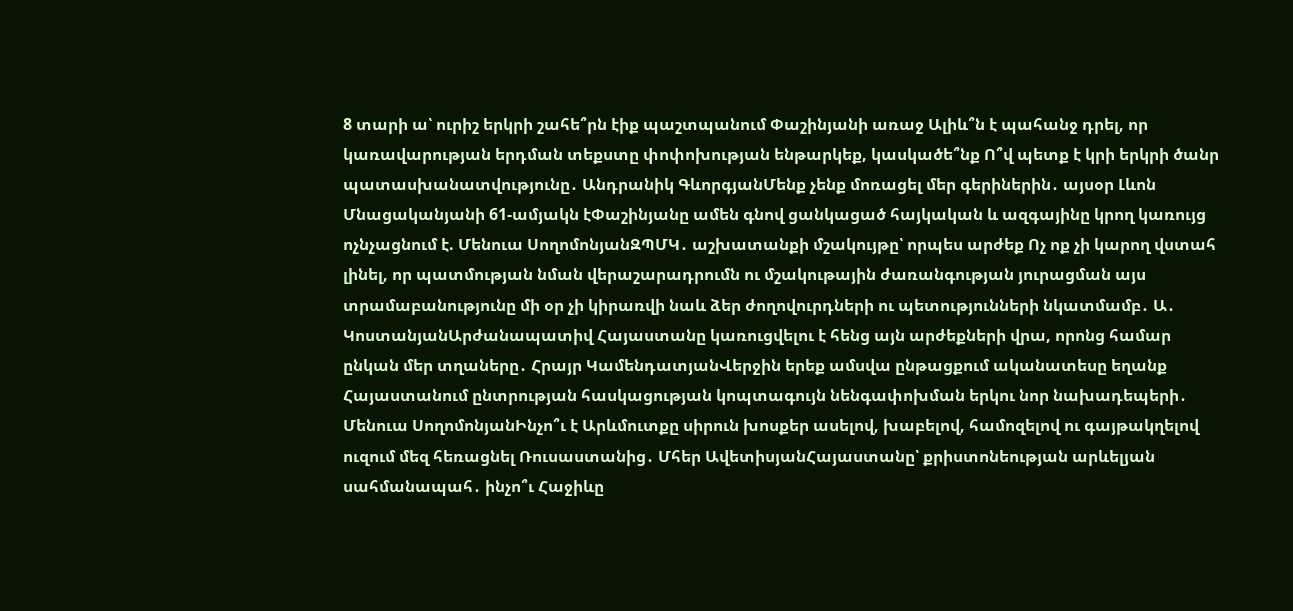8 տարի ա՝ ուրիշ երկրի շահե՞րն էիք պաշտպանում Փաշինյանի առաջ Ալիև՞ն է պահանջ դրել, որ կառավարության երդման տեքստը փոփոխության ենթարկեք, կասկածե՞նք Ո՞վ պետք է կրի երկրի ծանր պատասխանատվությունը․ Անդրանիկ ԳևորգյանՄենք չենք մոռացել մեր գերիներին․ այսօր Լևոն Մնացականյանի 61-ամյակն էՓաշինյանը ամեն գնով ցանկացած հայկական և ազգայինը կրող կառույց ոչնչացնում է. Մենուա ՍողոմոնյանԶՊՄԿ․ աշխատանքի մշակույթը՝ որպես արժեք Ոչ ոք չի կարող վստահ լինել, որ պատմության նման վերաշարադրումն ու մշակութային ժառանգության յուրացման այս տրամաբանությունը մի օր չի կիրառվի նաև ձեր ժողովուրդների ու պետությունների նկատմամբ․ Ա․ ԿոստանյանԱրժանապատիվ Հայաստանը կառուցվելու է հենց այն արժեքների վրա, որոնց համար ընկան մեր տղաները․ Հրայր ԿամենդատյանՎերջին երեք ամսվա ընթացքում ականատեսը եղանք Հայաստանում ընտրության հասկացության կոպտագույն նենգափոխման երկու նոր նախադեպերի․ Մենուա ՍողոմոնյանԻնչո՞ւ է Արևմուտքը սիրուն խոսքեր ասելով, խաբելով, համոզելով ու գայթակղելով ուզում մեզ հեռացնել Ռուսաստանից․ Մհեր ԱվետիսյանՀայաստանը՝ քրիստոնեության արևելյան սահմանապահ․ ինչո՞ւ Հաջիևը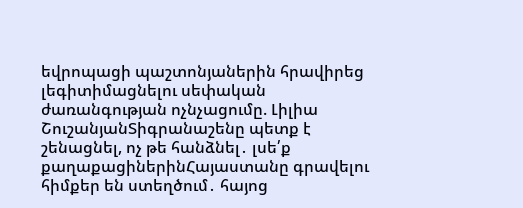եվրոպացի պաշտոնյաներին հրավիրեց լեգիտիմացնելու սեփական ժառանգության ոչնչացումը. Լիլիա ՇուշանյանՏիգրանաշենը պետք է շենացնել, ոչ թե հանձնել․ լսե՛ք քաղաքացիներինՀայաստանը գրավելու հիմքեր են ստեղծում․ հայոց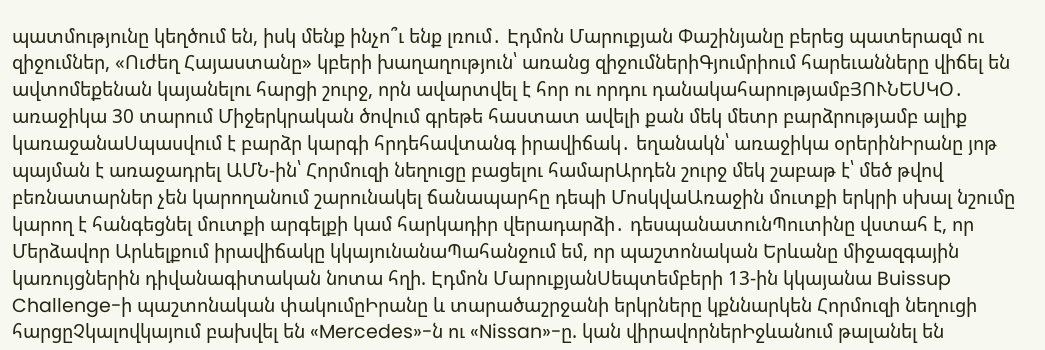պատմությունը կեղծում են, իսկ մենք ինչո՞ւ ենք լռում․ Էդմոն Մարուքյան Փաշինյանը բերեց պատերազմ ու զիջումներ, «Ուժեղ Հայաստանը» կբերի խաղաղություն՝ առանց զիջումներիԳյումրիում հարեւանները վիճել են ավտոմեքենան կայանելու հարցի շուրջ, որն ավարտվել է հոր ու որդու դանակահարությամբՅՈՒՆԵՍԿՕ․ առաջիկա 30 տարում Միջերկրական ծովում գրեթե հաստատ ավելի քան մեկ մետր բարձրությամբ ալիք կառաջանաՍպասվում է բարձր կարգի հրդեհավտանգ իրավիճակ․ եղանակն՝ առաջիկա օրերինԻրանը յոթ պայման է առաջադրել ԱՄՆ-ին՝ Հորմուզի նեղուցը բացելու համարԱրդեն շուրջ մեկ շաբաթ է՝ մեծ թվով բեռնատարներ չեն կարողանում շարունակել ճանապարհը դեպի ՄոսկվաԱռաջին մուտքի երկրի սխալ նշումը կարող է հանգեցնել մուտքի արգելքի կամ հարկադիր վերադարձի․ դեսպանատունՊուտինը վստահ է, որ Մերձավոր Արևելքում իրավիճակը կկայունանաՊահանջում եմ, որ պաշտոնական Երևանը միջազգային կառույցներին դիվանագիտական նոտա հղի. Էդմոն ՄարուքյանՍեպտեմբերի 13-ին կկայանա Buissup Challenge-ի պաշտոնական փակումըԻրանը և տարածաշրջանի երկրները կքննարկեն Հորմուզի նեղուցի հարցըՉկալովկայում բախվել են «Mercedes»-ն ու «Nissan»-ը. կան վիրավորներԻջևանում թալանել են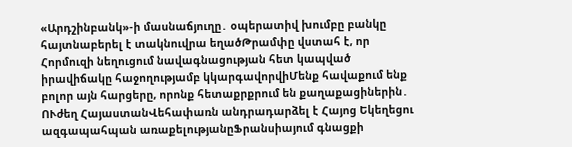«Արդշինբանկ»-ի մասնաճյուղը․ օպերատիվ խումբը բանկը հայտնաբերել է տակնուվրա եղածԹրամփը վստահ է, որ Հորմուզի նեղուցում նավագնացության հետ կապված իրավիճակը հաջողությամբ կկարգավորվիՄենք հավաքում ենք բոլոր այն հարցերը, որոնք հետաքրքրում են քաղաքացիներին․ ՈՒժեղ ՀայաստանՎեհափառն անդրադարձել է Հայոց Եկեղեցու ազգապահպան առաքելությանըՖրանսիայում գնացքի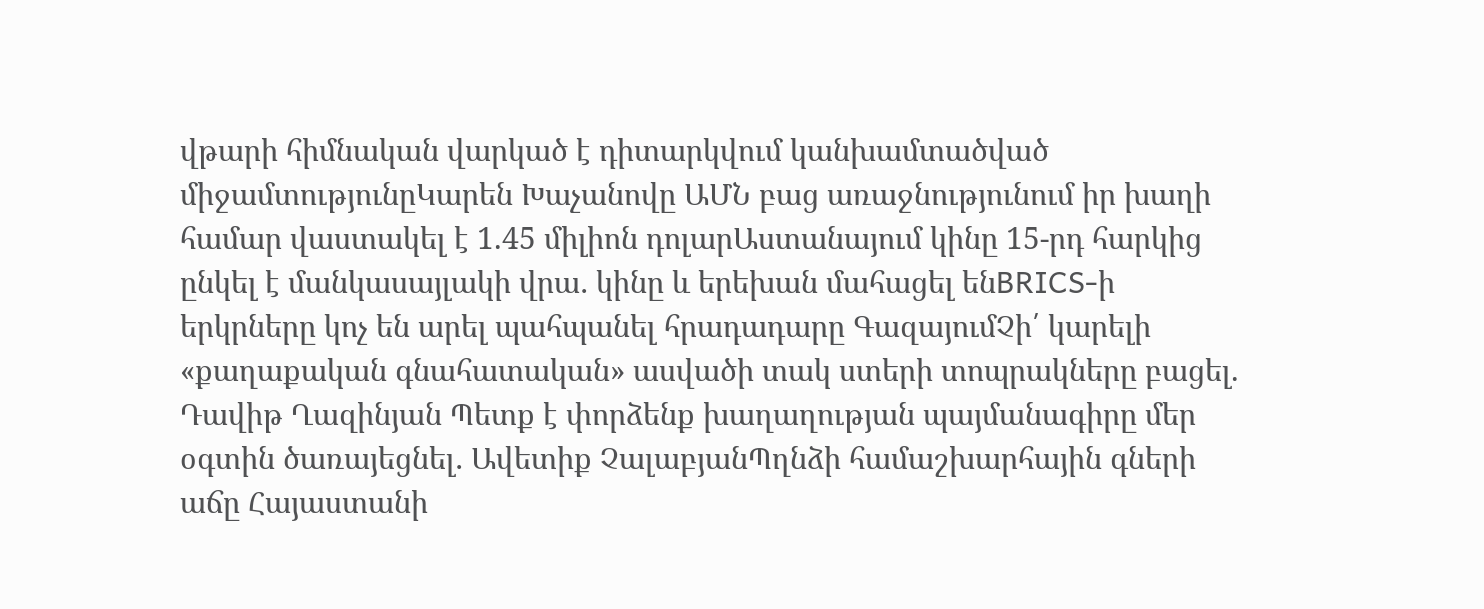վթարի հիմնական վարկած է դիտարկվում կանխամտածված միջամտությունըԿարեն Խաչանովը ԱՄՆ բաց առաջնությունում իր խաղի համար վաստակել է 1.45 միլիոն դոլարԱստանայում կինը 15-րդ հարկից ընկել է մանկասայլակի վրա․ կինը և երեխան մահացել ենBRICS-ի երկրները կոչ են արել պահպանել հրադադարը ԳազայումՉի՛ կարելի «քաղաքական գնահատական» ասվածի տակ ստերի տոպրակները բացել. Դավիթ Ղազինյան Պետք է փորձենք խաղաղության պայմանագիրը մեր օգտին ծառայեցնել․ Ավետիք ՉալաբյանՊղնձի համաշխարհային գների աճը Հայաստանի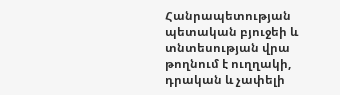Հանրապետության պետական բյուջեի և տնտեսության վրա թողնում է ուղղակի, դրական և չափելի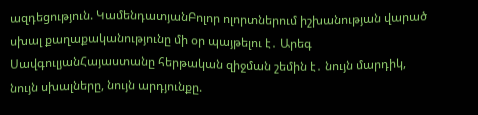ազդեցություն. ԿամենդատյանԲոլոր ոլորտներում իշխանության վարած սխալ քաղաքականությունը մի օր պայթելու է․ Արեգ ՍավգուլյանՀայաստանը հերթական զիջման շեմին է․ նույն մարդիկ, նույն սխալները, նույն արդյունքը.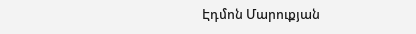Էդմոն Մարուքյան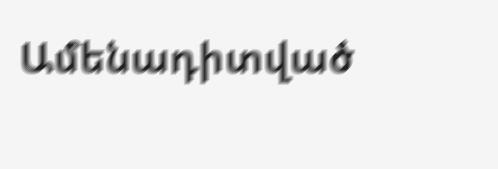Ամենադիտված